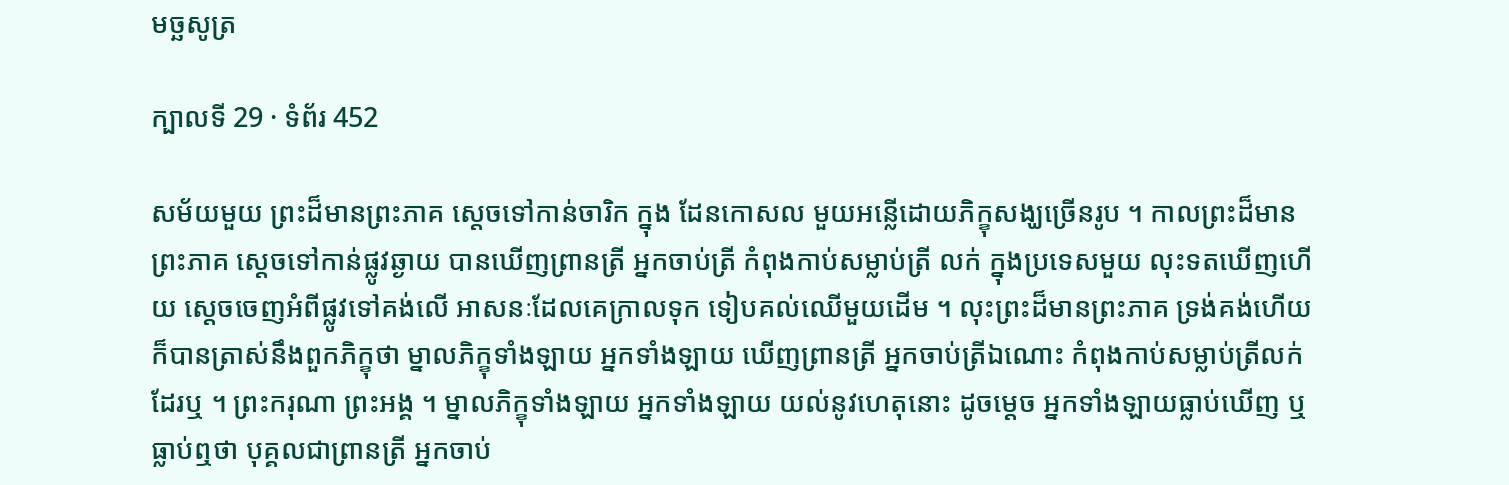មច្ឆសូត្រ

ក្បាលទី 29 · ទំព័រ 452

សម័យមួយ ព្រះដ៏មានព្រះភាគ ស្តេចទៅកាន់ចារិក ក្នុង ដែនកោសល មួយអន្លើដោយភិក្ខុសង្ឃច្រើនរូប ។ កាលព្រះដ៏មានព្រះភាគ ស្តេចទៅកាន់ផ្លូវឆ្ងាយ បានឃើញព្រានត្រី អ្នកចាប់ត្រី កំពុងកាប់សម្លាប់ត្រី លក់ ក្នុងប្រទេសមួយ លុះទតឃើញហើយ ស្តេចចេញអំពីផ្លូវទៅគង់លើ អាសនៈដែលគេក្រាលទុក ទៀបគល់ឈើមួយដើម ។ លុះព្រះដ៏មានព្រះភាគ ទ្រង់គង់ហើយ ក៏បានត្រាស់នឹងពួកភិក្ខុថា ម្នាលភិក្ខុទាំងឡាយ អ្នកទាំងឡាយ ឃើញព្រានត្រី អ្នកចាប់ត្រីឯណោះ កំពុងកាប់សម្លាប់ត្រីលក់ដែរឬ ។ ព្រះករុណា ព្រះអង្គ ។ ម្នាលភិក្ខុទាំងឡាយ អ្នកទាំងឡាយ យល់នូវហេតុនោះ ដូចម្តេច អ្នកទាំងឡាយធ្លាប់ឃើញ ឬធ្លាប់ឮថា បុគ្គលជាព្រានត្រី អ្នកចាប់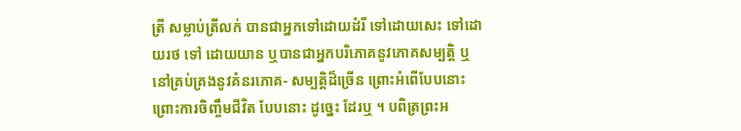ត្រី សម្លាប់ត្រីលក់ បានជាអ្នកទៅដោយដំរី ទៅដោយសេះ ទៅដោយរថ ទៅ ដោយយាន ឬបានជាអ្នកបរិភោគនូវភោគសម្បត្តិ ឬនៅគ្រប់គ្រងនូវគំនរភោគ- សម្បត្តិដ៏ច្រើន ព្រោះអំពើបែបនោះ ព្រោះការចិញ្ចឹមជីវិត បែបនោះ ដូច្នេះ ដែរឬ ។ បពិត្រព្រះអ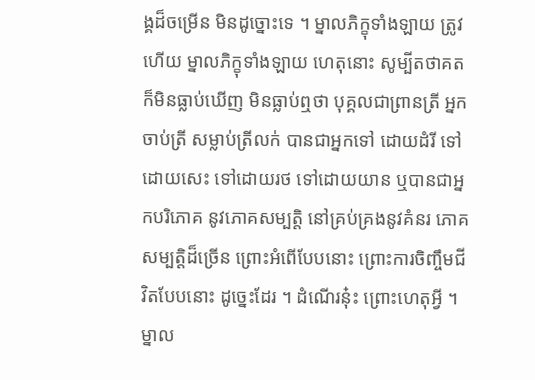ង្គដ៏ចម្រើន មិនដូច្នោះទេ ។ ម្នាលភិក្ខុទាំងឡាយ ត្រូវ ហើយ ម្នាលភិក្ខុទាំងឡាយ ហេតុនោះ សូម្បីតថាគត ក៏មិនធ្លាប់ឃើញ មិនធ្លាប់ឮថា បុគ្គលជាព្រានត្រី អ្នកចាប់ត្រី សម្លាប់ត្រីលក់ បានជាអ្នកទៅ ដោយដំរី ទៅដោយសេះ ទៅដោយរថ ទៅដោយយាន ឬបានជាអ្នកបរិភោគ នូវភោគសម្បត្តិ នៅគ្រប់គ្រងនូវគំនរ ភោគសម្បត្តិដ៏ច្រើន ព្រោះអំពើបែបនោះ ព្រោះការចិញ្ចឹមជីវិតបែបនោះ ដូច្នេះដែរ ។ ដំណើរនុ៎ះ ព្រោះហេតុអ្វី ។ ម្នាល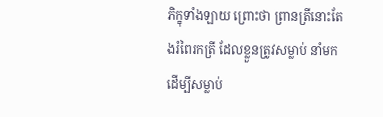ភិក្ខុទាំងឡាយ ព្រោះថា ព្រានត្រីនោះតែងរំពៃរកត្រី ដែលខ្លួនត្រូវសម្លាប់ នាំមកដើម្បីសម្លាប់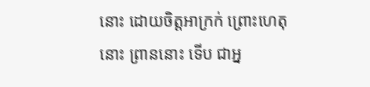នោះ ដោយចិត្តអាក្រក់ ព្រោះហេតុនោះ ព្រាននោះ ទើប ជាអ្ន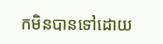កមិនបានទៅដោយ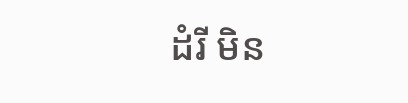ដំរី មិន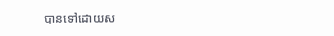បានទៅដោយស